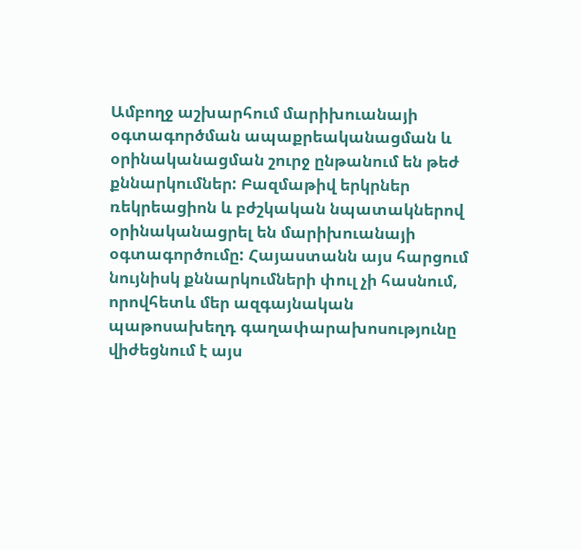Ամբողջ աշխարհում մարիխուանայի օգտագործման ապաքրեականացման և օրինականացման շուրջ ընթանում են թեժ քննարկումներ: Բազմաթիվ երկրներ ռեկրեացիոն և բժշկական նպատակներով օրինականացրել են մարիխուանայի օգտագործումը: Հայաստանն այս հարցում նույնիսկ քննարկումների փուլ չի հասնում, որովհետև մեր ազգայնական պաթոսախեղդ գաղափարախոսությունը վիժեցնում է այս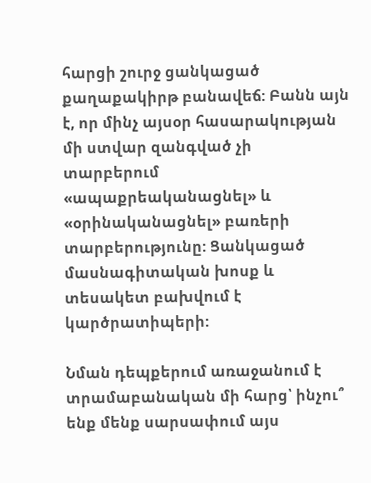հարցի շուրջ ցանկացած քաղաքակիրթ բանավեճ: Բանն այն է, որ մինչ այսօր հասարակության մի ստվար զանգված չի տարբերում «ապաքրեականացնել» և «օրինականացնել» բառերի տարբերությունը: Ցանկացած մասնագիտական խոսք և տեսակետ բախվում է կարծրատիպերի:

Նման դեպքերում առաջանում է տրամաբանական մի հարց՝ ինչու՞ ենք մենք սարսափում այս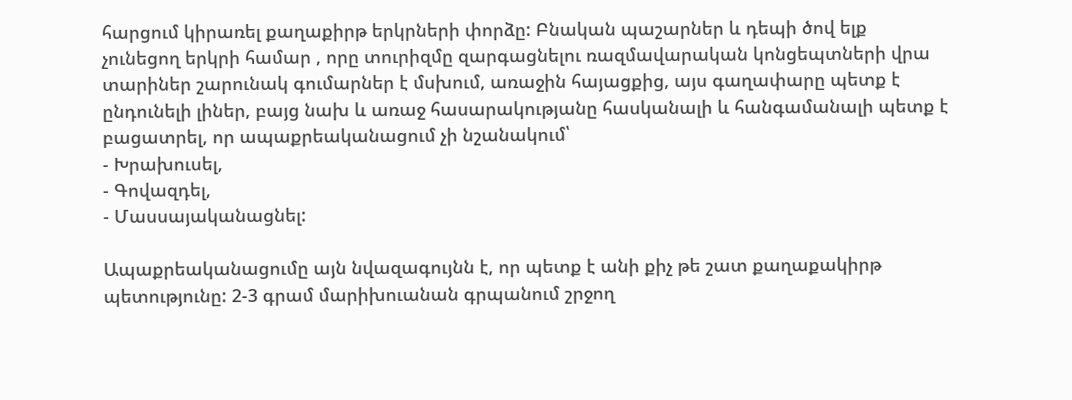հարցում կիրառել քաղաքիրթ երկրների փորձը: Բնական պաշարներ և դեպի ծով ելք չունեցող երկրի համար , որը տուրիզմը զարգացնելու ռազմավարական կոնցեպտների վրա տարիներ շարունակ գումարներ է մսխում, առաջին հայացքից, այս գաղափարը պետք է ընդունելի լիներ, բայց նախ և առաջ հասարակությանը հասկանալի և հանգամանալի պետք է բացատրել, որ ապաքրեականացում չի նշանակում՝
- Խրախուսել,
- Գովազդել,
- Մասսայականացնել:

Ապաքրեականացումը այն նվազագույնն է, որ պետք է անի քիչ թե շատ քաղաքակիրթ պետությունը: 2-3 գրամ մարիխուանան գրպանում շրջող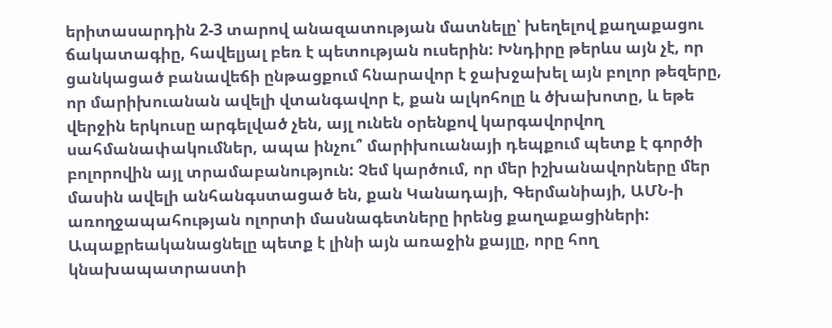երիտասարդին 2-3 տարով անազատության մատնելը՝ խեղելով քաղաքացու ճակատագիը, հավելյալ բեռ է պետության ուսերին: Խնդիրը թերևս այն չէ, որ ցանկացած բանավեճի ընթացքում հնարավոր է ջախջախել այն բոլոր թեզերը, որ մարիխուանան ավելի վտանգավոր է, քան ալկոհոլը և ծխախոտը, և եթե վերջին երկուսը արգելված չեն, այլ ունեն օրենքով կարգավորվող սահմանափակումներ, ապա ինչու՞ մարիխուանայի դեպքում պետք է գործի բոլորովին այլ տրամաբանություն: Չեմ կարծում, որ մեր իշխանավորները մեր մասին ավելի անհանգստացած են, քան Կանադայի, Գերմանիայի, ԱՄՆ-ի առողջապահության ոլորտի մասնագետները իրենց քաղաքացիների: Ապաքրեականացնելը պետք է լինի այն առաջին քայլը, որը հող կնախապատրաստի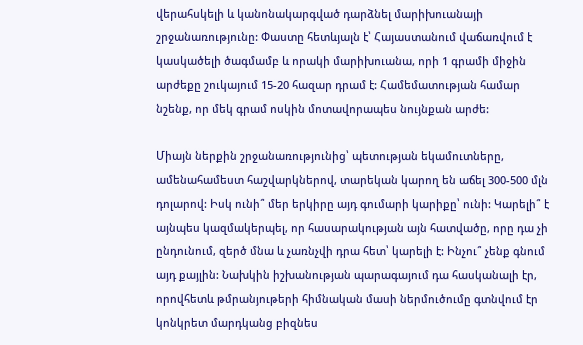վերահսկելի և կանոնակարգված դարձնել մարիխուանայի շրջանառությունը: Փաստը հետևյալն է՝ Հայաստանում վաճառվում է կասկածելի ծագմամբ և որակի մարիխուանա, որի 1 գրամի միջին արժեքը շուկայում 15-20 հազար դրամ է: Համեմատության համար նշենք, որ մեկ գրամ ոսկին մոտավորապես նույնքան արժե:

Միայն ներքին շրջանառությունից՝ պետության եկամուտները, ամենահամեստ հաշվարկներով, տարեկան կարող են աճել 300-500 մլն դոլարով: Իսկ ունի՞ մեր երկիրը այդ գումարի կարիքը՝ ունի: Կարելի՞ է այնպես կազմակերպել, որ հասարակության այն հատվածը, որը դա չի ընդունում, զերծ մնա և չառնչվի դրա հետ՝ կարելի է: Ինչու՞ չենք գնում այդ քայլին: Նախկին իշխանության պարագայում դա հասկանալի էր, որովհետև թմրանյութերի հիմնական մասի ներմուծումը գտնվում էր կոնկրետ մարդկանց բիզնես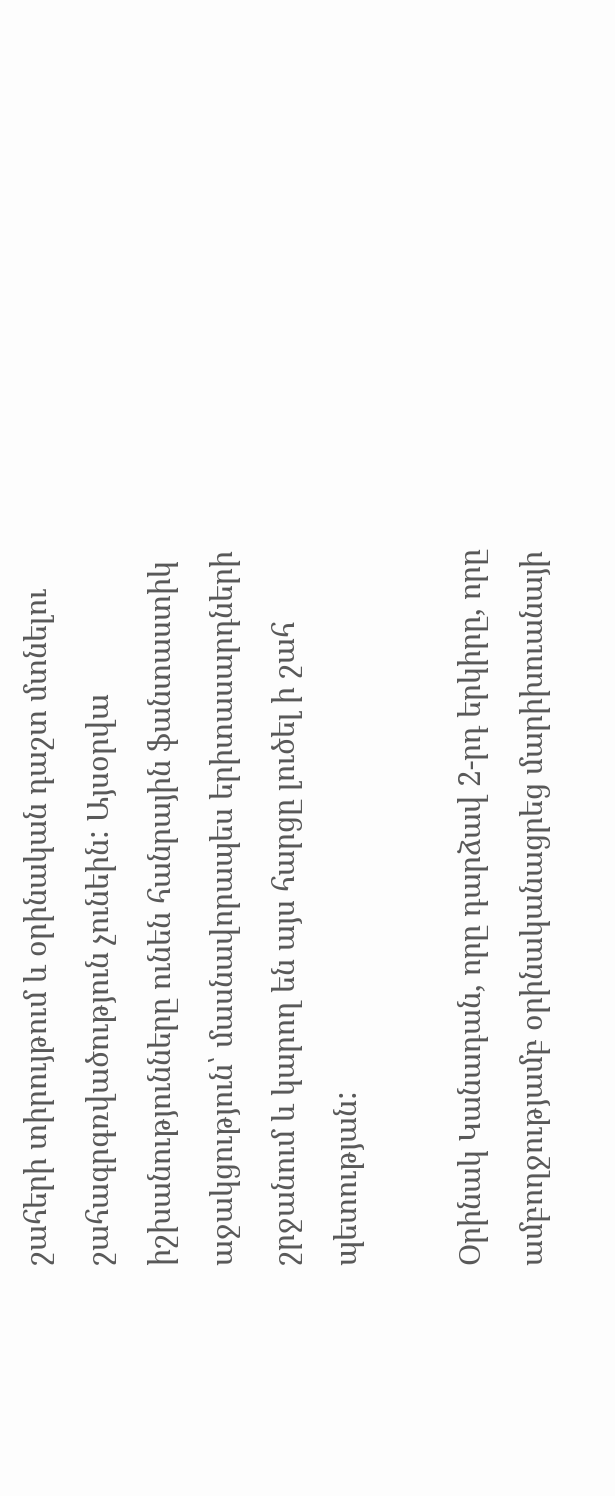շահերի տիրույթում և օրինական դաշտ մտնելու շահագրգռվածություն չունեին: Այսօրվա իշխանությունները ունեն հանրային ֆանտաստիկ աջակցություն՝ մասնավորապես երիտասարդների շրջանում և կարող են այս հարցը լուծել ի շահ պետության:

Օրինակ Կանադան, որը դարձավ 2-րդ երկիրը, որը ամբողջությամբ օրինականացրեց մարիխուանայի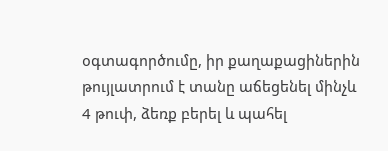օգտագործումը, իր քաղաքացիներին թույլատրում է տանը աճեցենել մինչև 4 թուփ, ձեռք բերել և պահել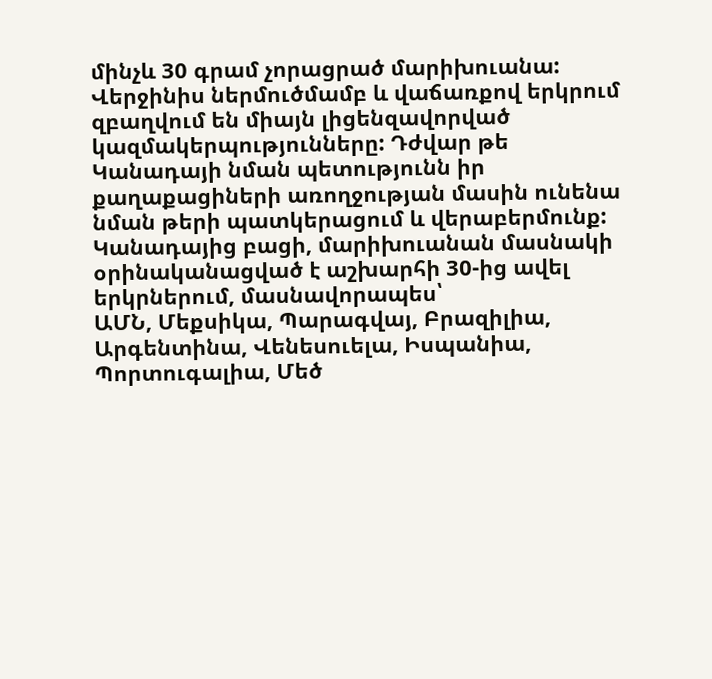մինչև 30 գրամ չորացրած մարիխուանա: Վերջինիս ներմուծմամբ և վաճառքով երկրում զբաղվում են միայն լիցենզավորված կազմակերպությունները: Դժվար թե Կանադայի նման պետությունն իր քաղաքացիների առողջության մասին ունենա նման թերի պատկերացում և վերաբերմունք: Կանադայից բացի, մարիխուանան մասնակի օրինականացված է աշխարհի 30-ից ավել երկրներում, մասնավորապես՝
ԱՄՆ, Մեքսիկա, Պարագվայ, Բրազիլիա, Արգենտինա, Վենեսուելա, Իսպանիա, Պորտուգալիա, Մեծ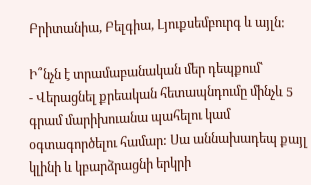Բրիտանիա, Բելգիա, Լյուքսեմբուրգ և այլն:

Ի՞նչն է տրամաբանական մեր դեպքում՝
- Վերացնել քրեական հետապնդումը մինչև 5 գրամ մարիխուանա պահելու կամ օգտագործելու համար: Սա աննախադեպ քայլ կլինի և կբարձրացնի երկրի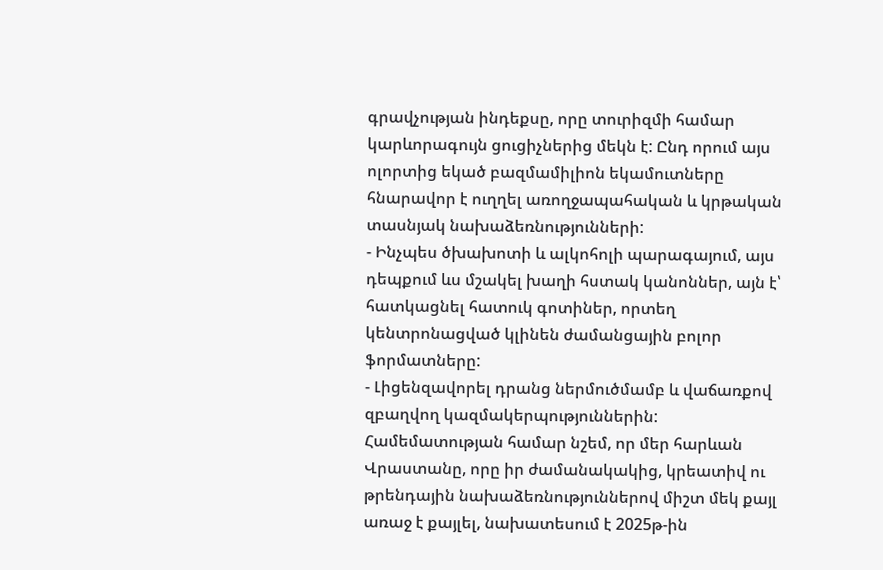գրավչության ինդեքսը, որը տուրիզմի համար կարևորագույն ցուցիչներից մեկն է: Ընդ որում այս ոլորտից եկած բազմամիլիոն եկամուտները հնարավոր է ուղղել առողջապահական և կրթական տասնյակ նախաձեռնությունների:
- Ինչպես ծխախոտի և ալկոհոլի պարագայում, այս դեպքում ևս մշակել խաղի հստակ կանոններ, այն է՝ հատկացնել հատուկ գոտիներ, որտեղ կենտրոնացված կլինեն ժամանցային բոլոր ֆորմատները:
- Լիցենզավորել դրանց ներմուծմամբ և վաճառքով զբաղվող կազմակերպություններին:
Համեմատության համար նշեմ, որ մեր հարևան Վրաստանը, որը իր ժամանակակից, կրեատիվ ու թրենդային նախաձեռնություններով միշտ մեկ քայլ առաջ է քայլել, նախատեսում է 2025թ-ին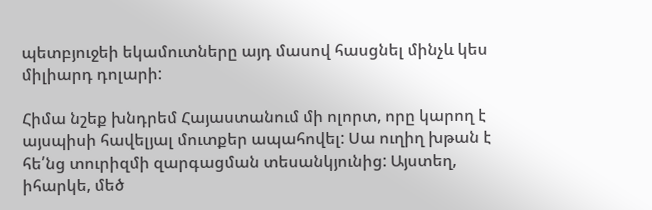պետբյուջեի եկամուտները այդ մասով հասցնել մինչև կես միլիարդ դոլարի:

Հիմա նշեք խնդրեմ Հայաստանում մի ոլորտ, որը կարող է այսպիսի հավելյալ մուտքեր ապահովել: Սա ուղիղ խթան է հե՛նց տուրիզմի զարգացման տեսանկյունից: Այստեղ, իհարկե, մեծ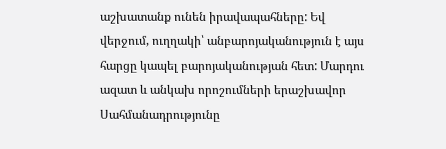աշխատանք ունեն իրավապահները: Եվ վերջում, ուղղակի՝ անբարոյականություն է այս հարցը կապել բարոյականության հետ: Մարդու ազատ և անկախ որոշումների երաշխավոր Սահմանադրությունը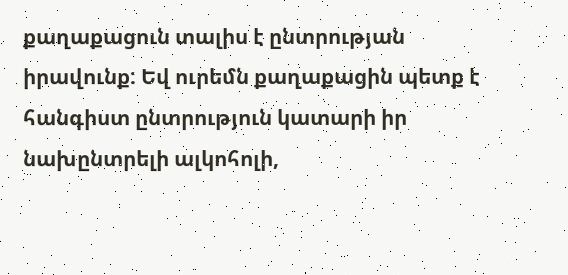քաղաքացուն տալիս է ընտրության իրավունք: Եվ ուրեմն քաղաքացին պետք է հանգիստ ընտրություն կատարի իր նախընտրելի ալկոհոլի,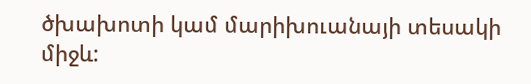ծխախոտի կամ մարիխուանայի տեսակի միջև: